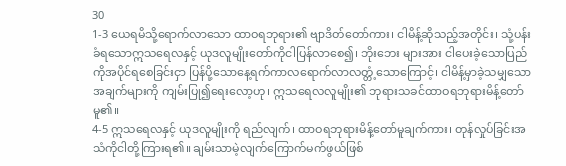30
1-3 ယေရမိသို့ရောက်လာသော ထာဝရဘုရား၏ ဗျာဒိတ်တော်ကား၊ ငါမိန့်ဆိုသည့်အတိုင်း၊ သုံ့ပန်းခံရသောဣသရေလနှင့် ယုဒလူမျိုးတော်ကိုငါပြန်လာစေ၍၊ ဘိုးဘေး များအား ငါပေးခဲ့သောပြည်ကိုအပိုင်ရစေခြင်းငှာ ပြန်ပို့သောနေ့ရက်ကာလရောက်လာလတ္တံ့သောကြောင့်၊ ငါမိန့်မှာခဲ့သမျှသောအချက်များကို ကျမ်းပြု၍ရေးလော့ဟု၊ ဣသရေလလူမျိုး၏ ဘုရားသခင်ထာဝရဘုရားမိန့်တော်မူ၏။
4-5 ဣသရေလနှင့် ယုဒလူမျိုးကို ရည်လျက်၊ ထာဝရဘုရားမိန့်တော်မူချက်ကား၊ တုန်လှုပ်ခြင်းအသံကိုငါတို့ကြားရ၏။ ချမ်းသာမဲ့လျက်ကြောက်မက်ဖွယ်ဖြစ်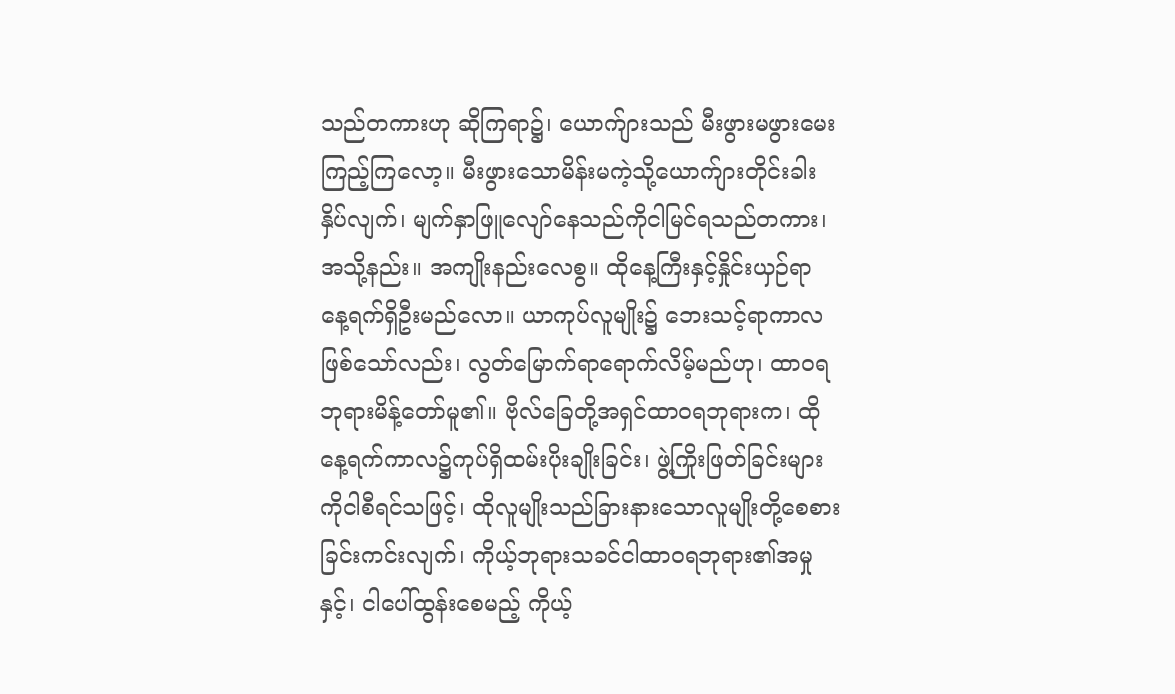သည်တကားဟု ဆိုကြရာ၌၊ ယောက်ျားသည် မီးဖွားမဖွားမေးကြည့်ကြလော့။ မီးဖွားသောမိန်းမကဲ့သို့ယောက်ျားတိုင်းခါးနှိပ်လျက်၊ မျက်နှာဖြူလျော်နေသည်ကိုငါမြင်ရသည်တကား၊ အသို့နည်း။ အကျိုးနည်းလေစွ။ ထိုနေ့ကြီးနှင့်နှိုင်းယှဉ်ရာ နေ့ရက်ရှိဦးမည်လော။ ယာကုပ်လူမျိုး၌ ဘေးသင့်ရာကာလဖြစ်သော်လည်း၊ လွတ်မြောက်ရာရောက်လိမ့်မည်ဟု၊ ထာဝရဘုရားမိန့်တော်မူ၏။ ဗိုလ်ခြေတို့အရှင်ထာဝရဘုရားက၊ ထိုနေ့ရက်ကာလ၌ကုပ်ရှိထမ်းပိုးချိုးခြင်း၊ ဖွဲ့ကြိုးဖြတ်ခြင်းများကိုငါစီရင်သဖြင့်၊ ထိုလူမျိုးသည်ခြားနားသောလူမျိုးတို့စေစားခြင်းကင်းလျက်၊ ကိုယ့်ဘုရားသခင်ငါထာဝရဘုရား၏အမှုနှင့်၊ ငါပေါ်ထွန်းစေမည့် ကိုယ့်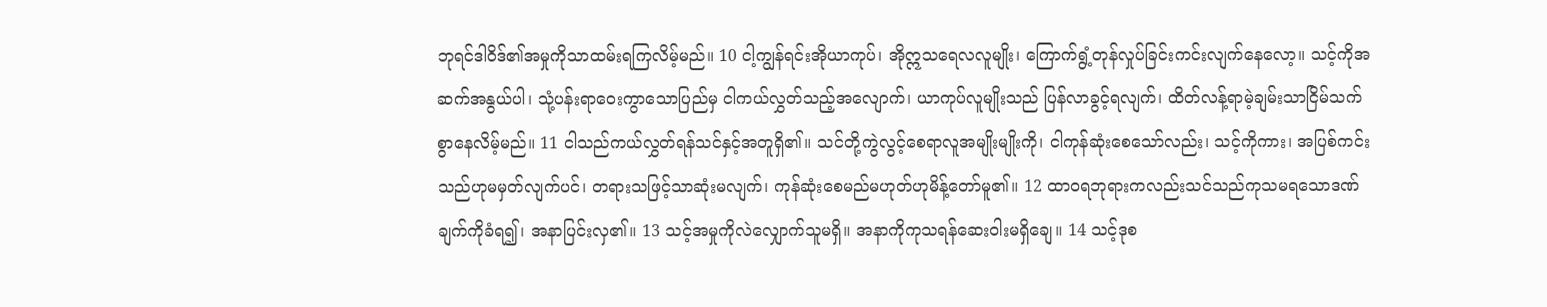ဘုရင်ဒါဝိဒ်၏အမှုကိုသာထမ်းရကြလိမ့်မည်။ 10 ငါ့ကျွန်ရင်းအိုယာကုပ်၊ အိုဣသရေလလူမျိုး၊ ကြောက်ရွံ့တုန်လှုပ်ခြင်းကင်းလျက်နေလော့။ သင့်ကိုအဆက်အနွယ်ပါ၊ သုံ့ပန်းရာဝေးကွာသောပြည်မှ ငါကယ်လွှတ်သည့်အလျောက်၊ ယာကုပ်လူမျိုးသည် ပြန်လာခွင့်ရလျက်၊ ထိတ်လန့်ရာမဲ့ချမ်းသာငြိမ်သက်စွာနေလိမ့်မည်။ 11 ငါသည်ကယ်လွှတ်ရန်သင်နှင့်အတူရှိ၏။ သင်တို့ကွဲလွင့်စေရာလူအမျိုးမျိုးကို၊ ငါကုန်ဆုံးစေသော်လည်း၊ သင့်ကိုကား၊ အပြစ်ကင်းသည်ဟုမမှတ်လျက်ပင်၊ တရားသဖြင့်သာဆုံးမလျက်၊ ကုန်ဆုံးစေမည်မဟုတ်ဟုမိန့်တော်မူ၏။ 12 ထာဝရဘုရားကလည်းသင်သည်ကုသမရသောဒဏ်ချက်ကိုခံရ၍၊ အနာပြင်းလှ၏။ 13 သင့်အမှုကိုလဲလျှောက်သူမရှိ။ အနာကိုကုသရန်ဆေးဝါးမရှိချေ။ 14 သင့်ဒုစ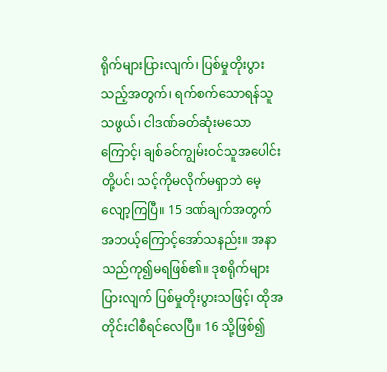ရိုက်များပြားလျက်၊ ပြစ်မှုတိုးပွားသည့်အတွက်၊ ရက်စက်သောရန်သူသဖွယ်၊ ငါဒဏ်ခတ်ဆုံးမသောကြောင့်၊ ချစ်ခင်ကျွမ်းဝင်သူအပေါင်းတို့ပင်၊ သင့်ကိုမလိုက်မရှာဘဲ မေ့လျော့ကြပြီ။ 15 ဒဏ်ချက်အတွက် အဘယ့်ကြောင့်အော်သနည်း။ အနာသည်ကု၍မရဖြစ်၏။ ဒုစရိုက်များပြားလျက် ပြစ်မှုတိုးပွားသဖြင့်၊ ထိုအတိုင်းငါစီရင်လေပြီ။ 16 သို့ဖြစ်၍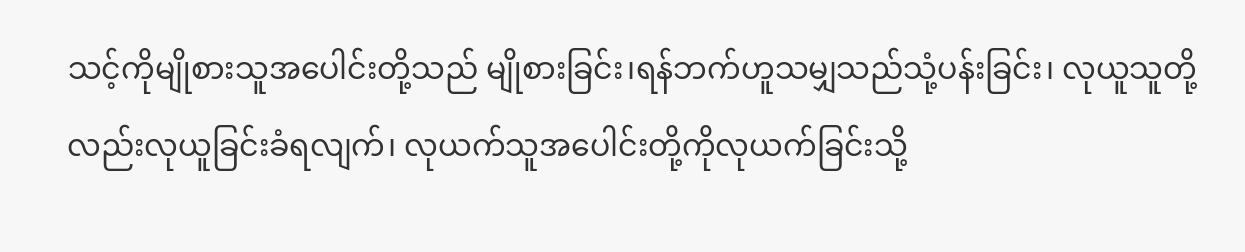သင့်ကိုမျိုစားသူအပေါင်းတို့သည် မျိုစားခြင်း၊ရန်ဘက်ဟူသမျှသည်သုံ့ပန်းခြင်း၊ လုယူသူတို့လည်းလုယူခြင်းခံရလျက်၊ လုယက်သူအပေါင်းတို့ကိုလုယက်ခြင်းသို့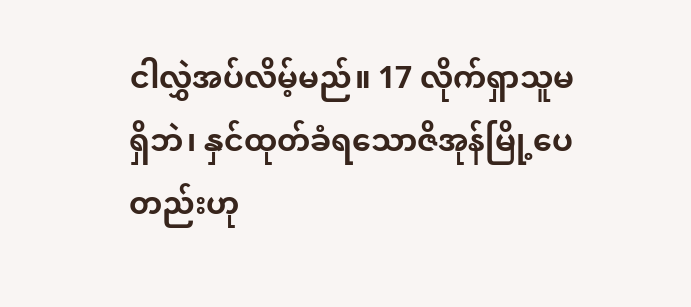ငါလွှဲအပ်လိမ့်မည်။ 17 လိုက်ရှာသူမရှိဘဲ၊ နှင်ထုတ်ခံရသောဇိအုန်မြို့ပေတည်းဟု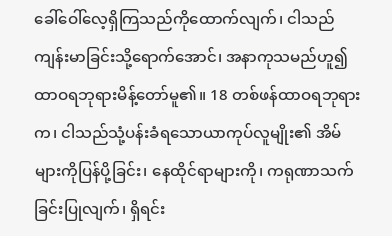ခေါ်ဝေါ်လေ့ရှိကြသည်ကိုထောက်လျက်၊ ငါသည် ကျန်းမာခြင်းသို့ရောက်အောင်၊ အနာကုသမည်ဟူ၍ ထာဝရဘုရားမိန့်တော်မူ၏။ 18 တစ်ဖန်ထာဝရဘုရားက၊ ငါသည်သုံ့ပန်းခံရသောယာကုပ်လူမျိုး၏ အိမ်များကိုပြန်ပို့ခြင်း၊ နေထိုင်ရာများကို၊ ကရုဏာသက်ခြင်းပြုလျက်၊ ရှိရင်း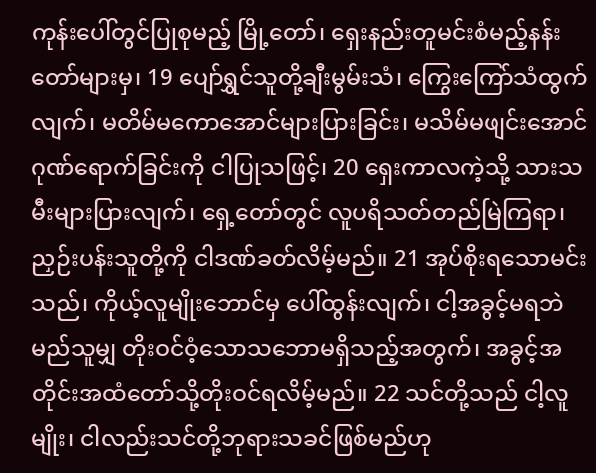ကုန်းပေါ်တွင်ပြုစုမည့် မြို့တော်၊ ရှေးနည်းတူမင်းစံမည့်နန်းတော်များမှ၊ 19 ပျော်ရွှင်သူတို့ချီးမွမ်းသံ၊ ကြွေးကြော်သံထွက်လျက်၊ မတိမ်မကောအောင်များပြားခြင်း၊ မသိမ်မဖျင်းအောင်ဂုဏ်ရောက်ခြင်းကို ငါပြုသဖြင့်၊ 20 ရှေးကာလကဲ့သို့ သားသမီးများပြားလျက်၊ ရှေ့တော်တွင် လူပရိသတ်တည်မြဲကြရာ၊ ညှဉ်းပန်းသူတို့ကို ငါဒဏ်ခတ်လိမ့်မည်။ 21 အုပ်စိုးရသောမင်းသည်၊ ကိုယ့်လူမျိုးဘောင်မှ ပေါ်ထွန်းလျက်၊ ငါ့အခွင့်မရဘဲမည်သူမျှ တိုးဝင်ဝံ့သောသဘောမရှိသည့်အတွက်၊ အခွင့်အတိုင်းအထံတော်သို့တိုးဝင်ရလိမ့်မည်။ 22 သင်တို့သည် ငါ့လူမျိုး၊ ငါလည်းသင်တို့ဘုရားသခင်ဖြစ်မည်ဟု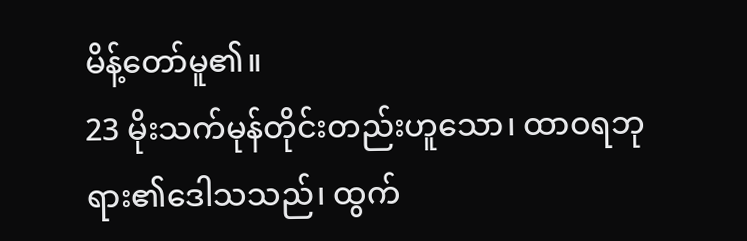မိန့်တော်မူ၏။
23 မိုးသက်မုန်တိုင်းတည်းဟူသော၊ ထာဝရဘုရား၏ဒေါသသည်၊ ထွက်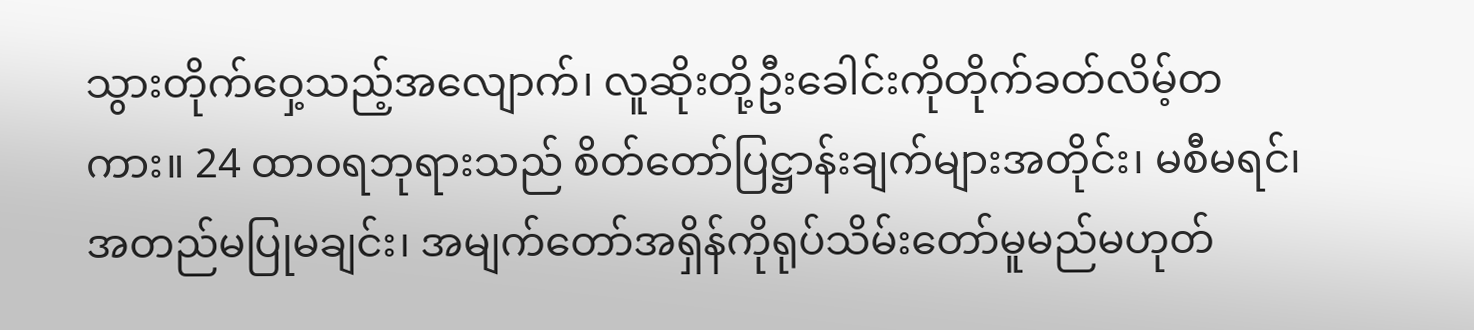သွားတိုက်ဝှေ့သည့်အလျောက်၊ လူဆိုးတို့ဦးခေါင်းကိုတိုက်ခတ်လိမ့်တကား။ 24 ထာဝရဘုရားသည် စိတ်တော်ပြဋ္ဌာန်းချက်များအတိုင်း၊ မစီမရင်၊ အတည်မပြုမချင်း၊ အမျက်တော်အရှိန်ကိုရုပ်သိမ်းတော်မူမည်မဟုတ်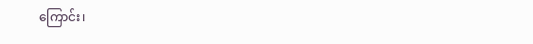ကြောင်း၊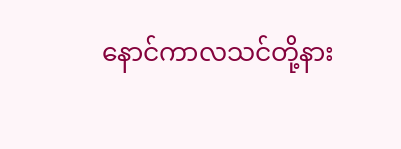နောင်ကာလသင်တို့နား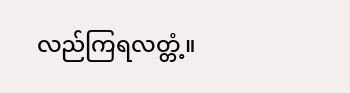လည်ကြရလတ္တံ့။